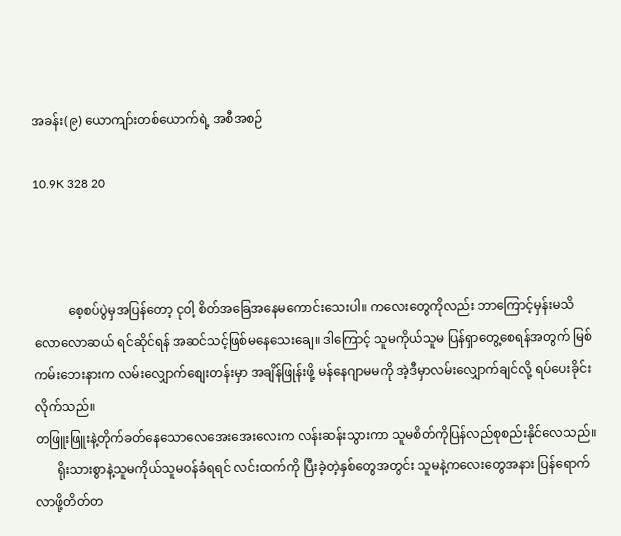အခန်း(၉) ယောကျာ်းတစ်ယောက်ရဲ့ အစီအစဉ်

10.9K 328 20



           စေ့စပ်ပွဲမှအပြန်တော့ ငုဝါ့ စိတ်အခြေအနေမကောင်းသေးပါ။ ကလေးတွေကိုလည်း ဘာကြောင့်မှန်းမသိ လောလောဆယ် ရင်ဆိုင်ရန် အဆင်သင့်ဖြစ်မနေသေးချေ။ ဒါကြောင့် သူမကိုယ်သူမ ပြန်ရှာတွေ့စေရန်အတွက် မြစ်ကမ်းဘေးနားက လမ်းလျှောက်စျေးတန်းမှာ အချိန်ဖြုန်းဖို့ မန်နေဂျာမမကို အဲ့ဒီမှာလမ်းလျှောက်ချင်လို့ ရပ်ပေးခိုင်းလိုက်သည်။
တဖြူးဖြူးနဲ့တိုက်ခတ်နေသောလေအေးအေးလေးက လန်းဆန်းသွားကာ သူမစိတ်ကိုပြန်လည်စုစည်းနိုင်လေသည်။
       ရိုးသားစွာနဲ့သူမကိုယ်သူမဝန်ခံရရင် လင်းထက်ကို ပြီးခဲ့တဲ့နှစ်တွေအတွင်း သူမနဲ့ကလေးတွေအနား ပြန်ရောက်လာဖို့တိတ်တ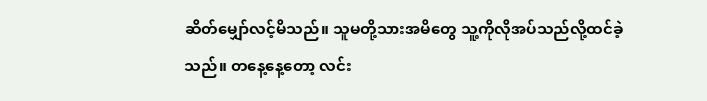ဆိတ်မျှော်လင့်မိသည်။ သူမတို့သားအမိတွေ သူ့ကိုလိုအပ်သည်လို့ထင်ခဲ့သည်။ တနေ့နေ့တော့ လင်း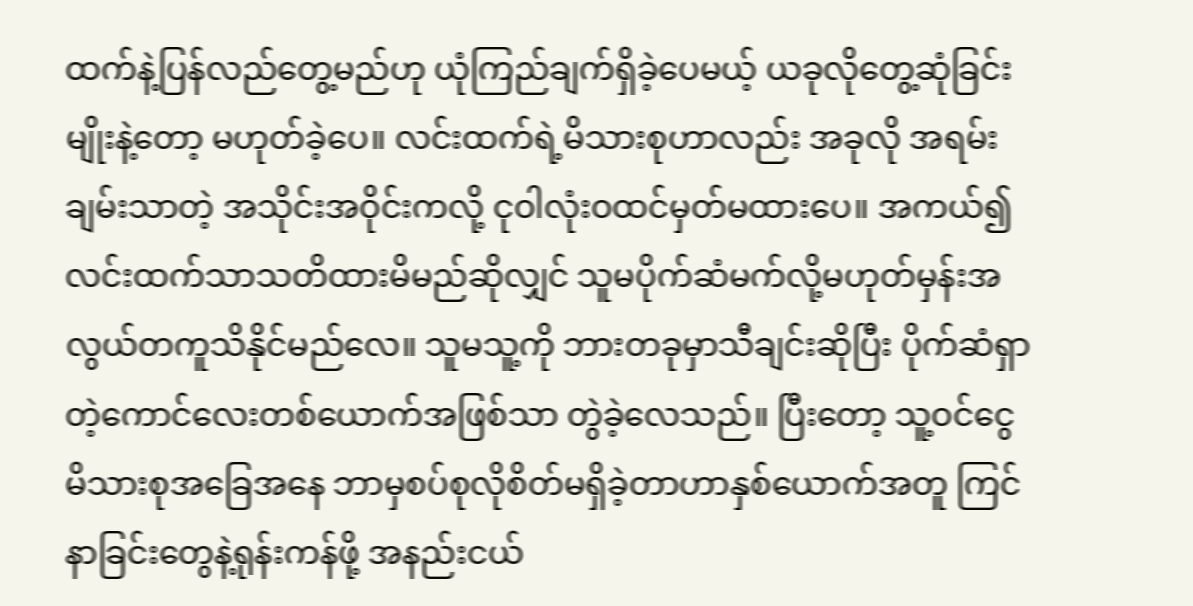ထက်နဲ့ပြန်လည်တွေ့မည်ဟု ယုံကြည်ချက်ရှိခဲ့ပေမယ့် ယခုလိုတွေ့ဆုံခြင်းမျိုးနဲ့တော့ မဟုတ်ခဲ့ပေ။ လင်းထက်ရဲ့မိသားစုဟာလည်း အခုလို အရမ်းချမ်းသာတဲ့ အသိုင်းအဝိုင်းကလို့ ငုဝါလုံးဝထင်မှတ်မထားပေ။ အကယ်၍ လင်းထက်သာသတိထားမိမည်ဆိုလျှင် သူမပိုက်ဆံမက်လို့မဟုတ်မှန်းအလွယ်တကူသိနိုင်မည်လေ။ သူမသူ့ကို ဘားတခုမှာသီချင်းဆိုပြီး ပိုက်ဆံရှာတဲ့ကောင်လေးတစ်ယောက်အဖြစ်သာ တွဲခဲ့လေသည်။ ပြီးတော့ သူ့ဝင်ငွေ မိသားစုအခြေအနေ ဘာမှစပ်စုလိုစိတ်မရှိခဲ့တာဟာနှစ်ယောက်အတူ ကြင်နာခြင်းတွေနဲ့ရုန်းကန်ဖို့ အနည်းငယ်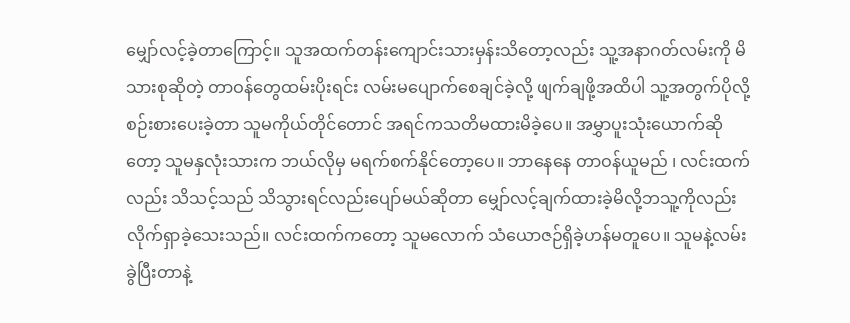မျှော်လင့်ခဲ့တာကြောင့်။ သူအထက်တန်းကျောင်းသားမှန်းသိတော့လည်း သူ့အနာဂတ်လမ်းကို မိသားစုဆိုတဲ့ တာဝန်တွေထမ်းပိုးရင်း လမ်းမပျောက်စေချင်ခဲ့လို့ ဖျက်ချဖို့အထိပါ သူ့အတွက်ပိုလို့ စဉ်းစားပေးခဲ့တာ သူမကိုယ်တိုင်တောင် အရင်ကသတိမထားမိခဲ့ပေ။ အမွှာပူးသုံးယောက်ဆိုတော့ သူမနှလုံးသားက ဘယ်လိုမှ မရက်စက်နိုင်တော့ပေ။ ဘာနေနေ တာဝန်ယူမည် ၊ လင်းထက်လည်း သိသင့်သည် သိသွားရင်လည်းပျော်မယ်ဆိုတာ မျှော်လင့်ချက်ထားခဲ့မိလို့ဘသူ့ကိုလည်းလိုက်ရှာခဲ့သေးသည်။ လင်းထက်ကတော့ သူမလောက် သံယောဇဉ်ရှိခဲ့ဟန်မတူပေ။ သူမနဲ့လမ်းခွဲပြီးတာနဲ့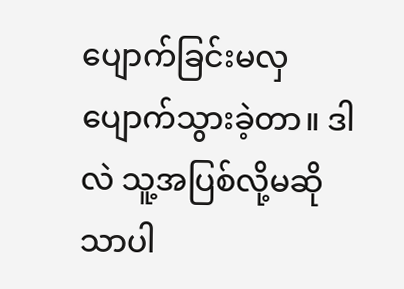ပျောက်ခြင်းမလှပျောက်သွားခဲ့တာ။ ဒါလဲ သူ့အပြစ်လို့မဆိုသာပါ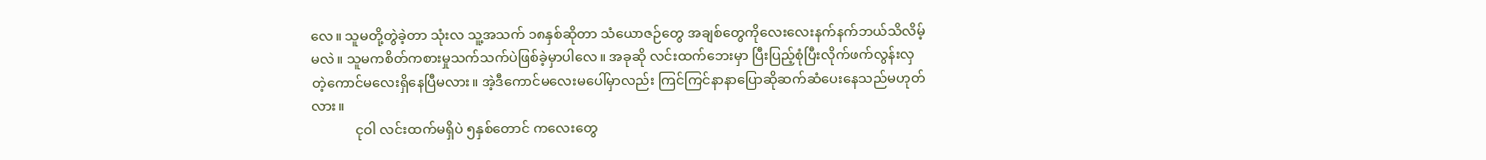လေ။ သူမတို့တွဲခဲ့တာ သုံးလ သူ့အသက် ၁၈နှစ်ဆိုတာ သံယောဇဉ်တွေ အချစ်တွေကိုလေးလေးနက်နက်ဘယ်သိလိမ့်မလဲ။ သူမကစိတ်ကစားမှုသက်သက်ပဲဖြစ်ခဲ့မှာပါလေ။ အခုဆို လင်းထက်ဘေးမှာ ပြီးပြည့်စုံပြီးလိုက်ဖက်လွန်းလှတဲ့ကောင်မလေးရှိနေပြီမလား။ အဲ့ဒီကောင်မလေးမပေါ်မှာလည်း ကြင်ကြင်နာနာပြောဆိုဆက်ဆံပေးနေသည်မဟုတ်လား။
             ငုဝါ လင်းထက်မရှိပဲ ၅နှစ်တောင် ကလေးတွေ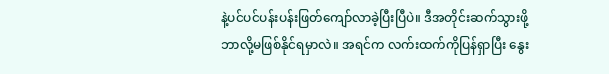နဲ့ပင်ပင်ပန်းပန်းဖြတ်ကျော်လာခဲ့ပြီးပြီပဲ။ ဒီအတိုင်းဆက်သွားဖို့ဘာလို့မဖြစ်နိုင်ရမှာလဲ။ အရင်က လက်းထက်ကိုပြန်ရှာပြီး နွေး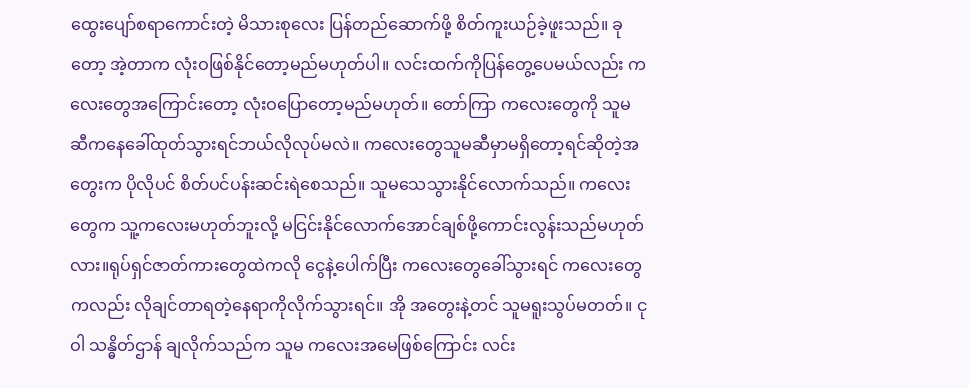ထွေးပျော်စရာကောင်းတဲ့ မိသားစုလေး ပြန်တည်ဆောက်ဖို့ စိတ်ကူးယဉ်ခဲ့ဖူးသည်။ ခုတော့ အဲ့တာက လုံးဝဖြစ်နိုင်တော့မည်မဟုတ်ပါ။ လင်းထက်ကိုပြန်တွေ့ပေမယ်လည်း ကလေးတွေအကြောင်းတော့ လုံးဝပြောတော့မည်မဟုတ်။ တော်ကြာ ကလေးတွေကို သူမဆီကနေခေါ်ထုတ်သွားရင်ဘယ်လိုလုပ်မလဲ။ ကလေးတွေသူမဆီမှာမရှိတော့ရင်ဆိုတဲ့အတွေးက ပိုလိုပင် စိတ်ပင်ပန်းဆင်းရဲစေသည်။ သူမသေသွားနိုင်လောက်သည်။ ကလေးတွေက သူ့ကလေးမဟုတ်ဘူးလို့ မငြင်းနိုင်လောက်အောင်ချစ်ဖို့ကောင်းလွန်းသည်မဟုတ်လား။ရုပ်ရှင်ဇာတ်ကားတွေထဲကလို ငွေနဲ့ပေါက်ပြီး ကလေးတွေခေါ်သွားရင် ကလေးတွေကလည်း လိုချင်တာရတဲ့နေရာကိုလိုက်သွားရင်။ အို အတွေးနဲ့တင် သူမရူးသွပ်မတတ်။ ငုဝါ သန္ဓိတ်ဌာန် ချလိုက်သည်က သူမ ကလေးအမေဖြစ်ကြောင်း လင်း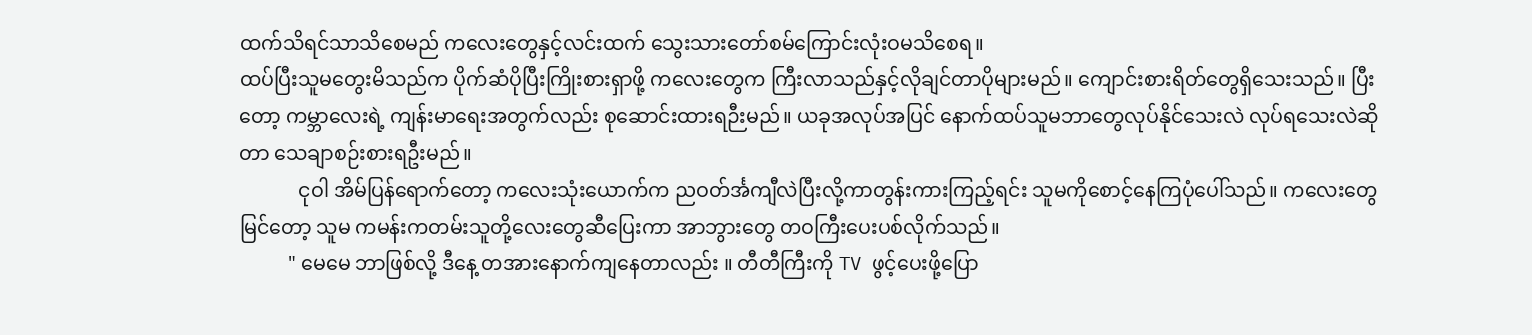ထက်သိရင်သာသိစေမည် ကလေးတွေနှင့်လင်းထက် သွေးသားတော်စမ်ကြောင်းလုံးဝမသိစေရ။
ထပ်ပြီးသူမတွေးမိသည်က ပိုက်ဆံပိုပြီးကြိုးစားရှာဖို့ ကလေးတွေက ကြီးလာသည်နှင့်လိုချင်တာပိုများမည်။ ကျောင်းစားရိတ်တွေရှိသေးသည်။ ပြီးတော့ ကမ္ဘာလေးရဲ့ ကျန်းမာရေးအတွက်လည်း စုဆောင်းထားရဉီးမည်။ ယခုအလုပ်အပြင် နောက်ထပ်သူမဘာတွေလုပ်နိုင်သေးလဲ လုပ်ရသေးလဲဆိုတာ သေချာစဉ်းစားရဦးမည်။
            ငုဝါ အိမ်ပြန်ရောက်တော့ ကလေးသုံးယောက်က ညဝတ်င်္အကျီလဲပြီးလို့ကာတွန်းကားကြည့်ရင်း သူမကိုစောင့်နေကြပုံပေါ်သည်။ ကလေးတွေမြင်တော့ သူမ ကမန်းကတမ်းသူတို့လေးတွေဆီပြေးကာ အာဘွားတွေ တဝကြီးပေးပစ်လိုက်သည်။
          " မေမေ ဘာဖြစ်လို့ ဒီနေ့ တအားနောက်ကျနေတာလည်း ။ တီတီကြီးကို TV ဖွင့်ပေးဖို့ပြော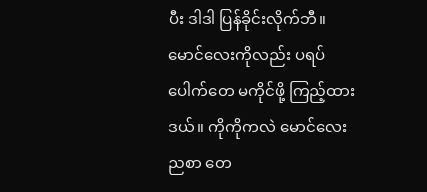ပီး ဒါဒါ ပြန်ခိုင်းလိုက်ဘီ။ မောင်လေးကိုလည်း ပရပ်ပေါက်တေ မကိုင်ဖို့ ကြည့်ထားဒယ်။ ကိုကိုကလဲ မောင်လေး ညစာ တေ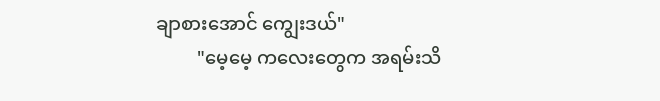ချာစားအောင် ကျွေးဒယ်"
         "မေ့မေ့ ကလေးတွေက အရမ်းသိ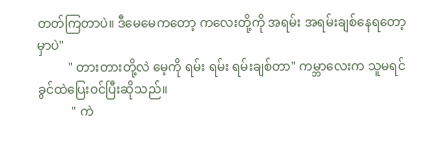တတ်ကြတာပဲ။ ဒီမေမေကတော့ ကလေးတို့ကို အရမ်း အရမ်းချစ်နေရတော့မှာပဲ"
          " တားတားတို့လဲ မေ့ကို ရမ်း ရမ်း ရမ်းချစ်တာ" ကမ္ဘာလေးက သူမရင်ခွင်ထဲပြေးဝင်ပြီးဆိုသည်။
           " ကဲ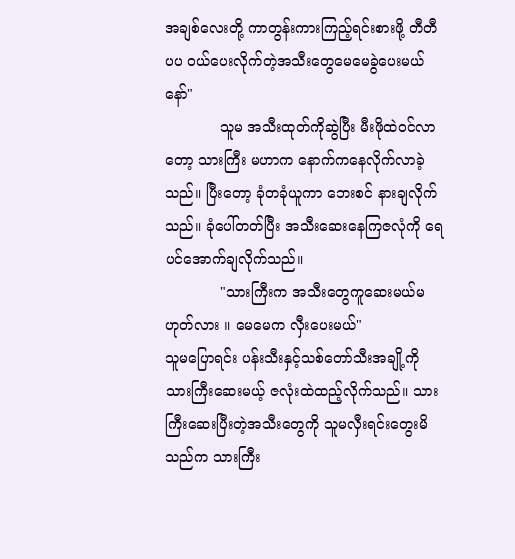အချစ်လေးတို့ ကာတွန်းကားကြည့်ရင်းစားဖို့ တီတီပပ ဝယ်ပေးလိုက်တဲ့အသီးတွေမေမေခွဲပေးမယ်နော်"
            သူမ အသီးထုတ်ကိုဆွဲပြီး မီးဖိုထဲဝင်လာတော့ သားကြီး မဟာက နောက်ကနေလိုက်လာခဲ့သည်။ ပြီးတော့ ခုံတခုံယူကာ ဘေးစင် နားချလိုက်သည်။ ခုံပေါ်တတ်ပြီး အသီးဆေးနေကြဇလုံကို ရေပင်အောက်ချလိုက်သည်။
            "သားကြီးက အသီးတွေကူဆေးမယ်မဟုတ်လား ။ မေမေက လှီးပေးမယ်"
သူမပြောရင်း ပန်းသီးနှင့်သစ်တော်သီးအချို့ကို သားကြီးဆေးမယ့် ဇလုံးထဲထည့်လိုက်သည်။ သားကြီးဆေးပြီးတဲ့အသီးတွေကို သူမလှီးရင်းတွေးမိသည်က သားကြီး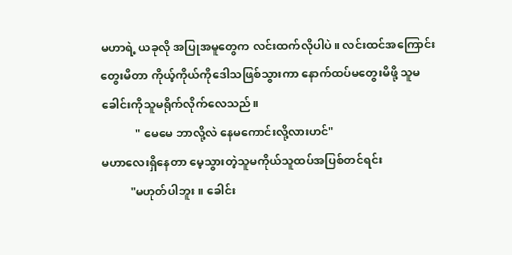မဟာရဲ့ ယခုလို အပြုအမူတွေက လင်းထက်လိုပါပဲ။ လင်းထင်အကြောင်းတွေးမိတာ ကိုယ့်ကိုယ်ကိုဒေါသဖြစ်သွားကာ နောက်ထပ်မတွေးမိဖို့ သူမခေါင်းကိုသူမရိုက်လိုက်လေသည်။
            " မေမေ ဘာလို့လဲ နေမကောင်းလို့လားဟင်"
မဟာလေးရှိနေတာ မေ့သွားတဲ့သူမကိုယ်သူထပ်အပြစ်တင်ရင်း
          "မဟုတ်ပါဘူး ။ ခေါင်း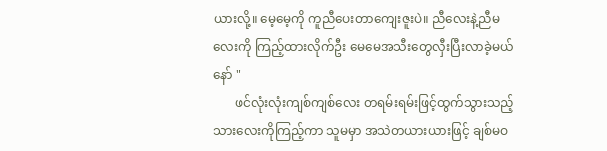ယားလို့။ မေ့မေ့ကို ကူညီပေးတာကျေးဇူးပဲ။ ညီလေးနဲ့ညီမလေးကို ကြည့်ထားလိုက်ဦး မေမေအသီးတွေလှီးပြီးလာခဲ့မယ်နော် "
       ဖင်လုံးလုံးကျစ်ကျစ်လေး တရမ်းရမ်းဖြင့်ထွက်သွားသည့် သားလေးကိုကြည့်ကာ သူမမှာ အသဲတယားယားဖြင့် ချစ်မဝ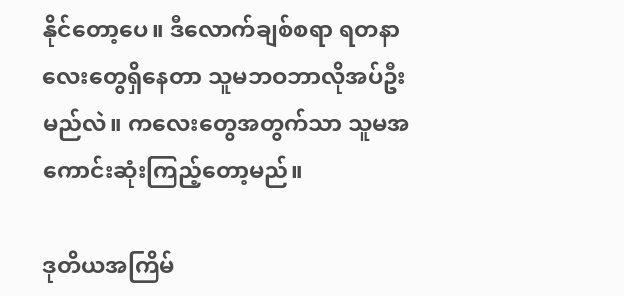နိုင်တော့ပေ။ ဒီလောက်ချစ်စရာ ရတနာလေးတွေရှိနေတာ သူမဘဝဘာလိုအပ်ဦးမည်လဲ။ ကလေးတွေအတွက်သာ သူမအကောင်းဆုံးကြည့်တော့မည်။

ဒုတိယအကြိမ်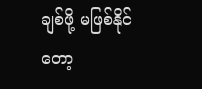ချစ်ဖို့ မဖြစ်နိုင်တော့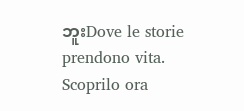ဘူးDove le storie prendono vita. Scoprilo ora